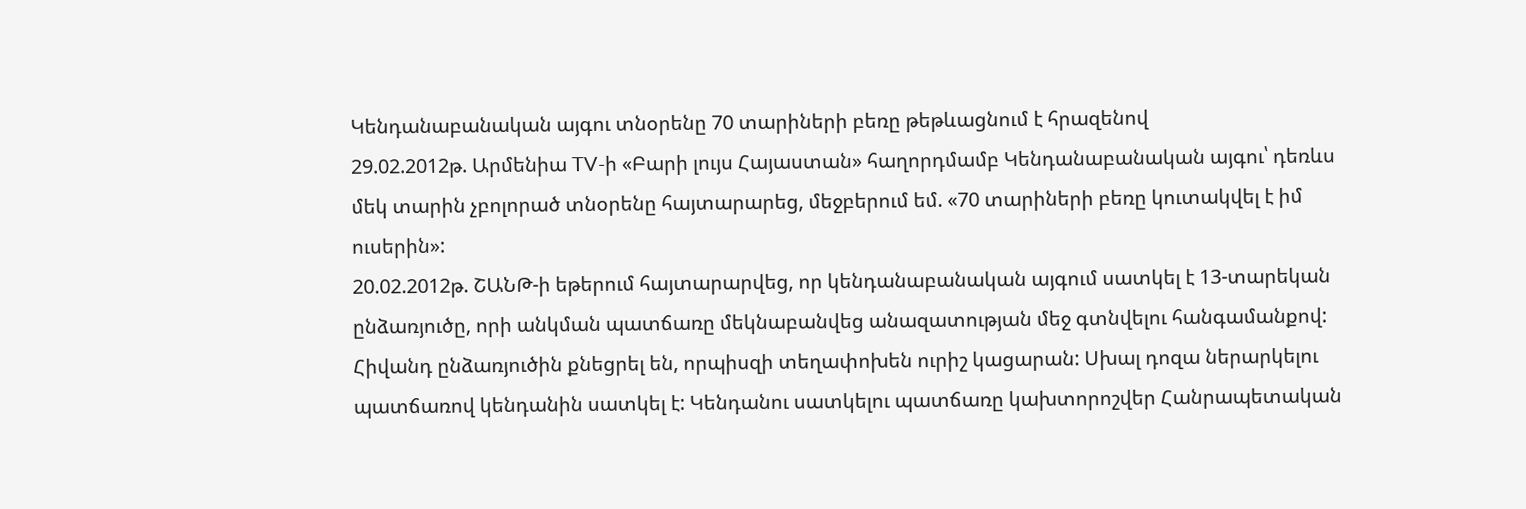Կենդանաբանական այգու տնօրենը 70 տարիների բեռը թեթևացնում է հրազենով
29.02.2012թ. Արմենիա TV-ի «Բարի լույս Հայաստան» հաղորդմամբ Կենդանաբանական այգու՝ դեռևս մեկ տարին չբոլորած տնօրենը հայտարարեց, մեջբերում եմ. «70 տարիների բեռը կուտակվել է իմ ուսերին»:
20.02.2012թ. ՇԱՆԹ-ի եթերում հայտարարվեց, որ կենդանաբանական այգում սատկել է 13-տարեկան ընձառյուծը, որի անկման պատճառը մեկնաբանվեց անազատության մեջ գտնվելու հանգամանքով:
Հիվանդ ընձառյուծին քնեցրել են, որպիսզի տեղափոխեն ուրիշ կացարան: Սխալ դոզա ներարկելու պատճառով կենդանին սատկել է: Կենդանու սատկելու պատճառը կախտորոշվեր Հանրապետական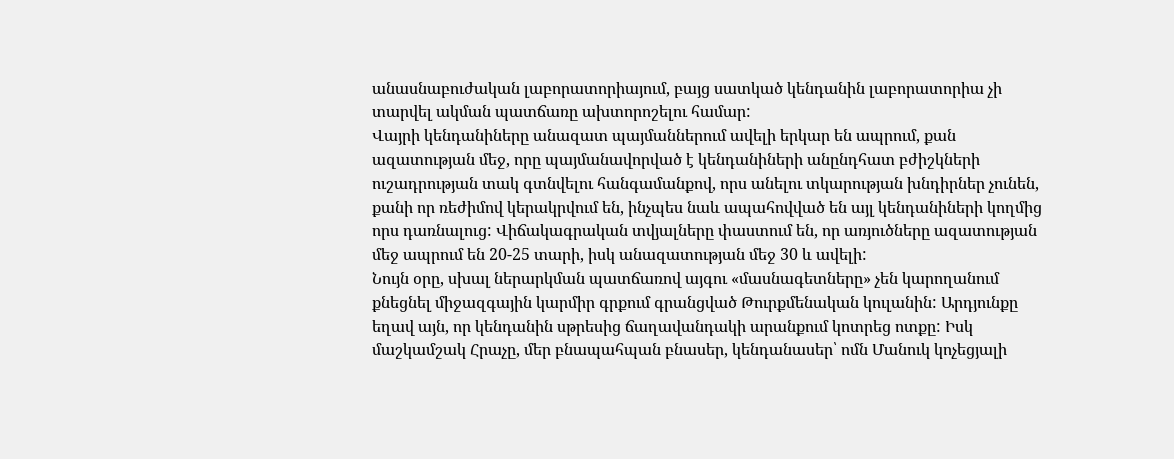անասնաբուժական լաբորատորիայում, բայց սատկած կենդանին լաբորատորիա չի տարվել ակման պատճառը ախտորոշելու համար:
Վայրի կենդանիները անազատ պայմաններում ավելի երկար են ապրում, քան ազատության մեջ, որը պայմանավորված է կենդանիների անընդհատ բժիշկների ուշադրության տակ գտնվելու հանգամանքով, որս անելու տկարության խնդիրներ չունեն, քանի որ ռեժիմով կերակրվում են, ինչպես նաև ապահովված են այլ կենդանիների կողմից որս դառնալուց: Վիճակագրական տվյալները փաստում են, որ առյուծները ազատության մեջ ապրում են 20-25 տարի, իսկ անազատության մեջ 30 և ավելի:
Նույն օրը, սխալ ներարկման պատճառով այգու «մասնագետները» չեն կարողանում քնեցնել միջազգային կարմիր գրքում գրանցված Թուրքմենական կուլանին: Արդյունքը եղավ այն, որ կենդանին սթրեսից ճաղավանդակի արանքում կոտրեց ոտքը: Իսկ մաշկամշակ Հրաչը, մեր բնապահպան բնասեր, կենդանասեր՝ ոմն Մանուկ կոչեցյալի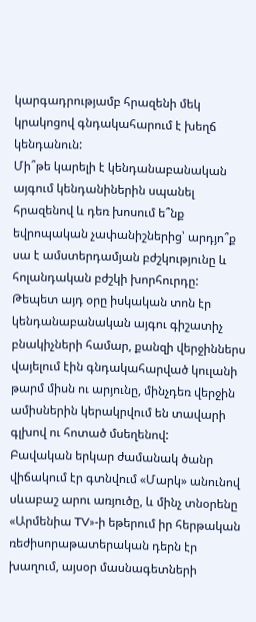կարգադրությամբ հրազենի մեկ կրակոցով գնդակահարում է խեղճ կենդանուն:
Մի՞թե կարելի է կենդանաբանական այգում կենդանիներին սպանել հրազենով և դեռ խոսում ե՞նք եվրոպական չափանիշներից՝ արդյո՞ք սա է ամստերդամյան բժշկությունը և հոլանդական բժշկի խորհուրդը:
Թեպետ այդ օրը իսկական տոն էր կենդանաբանական այգու գիշատիչ բնակիչների համար, քանզի վերջիններս վայելում էին գնդակահարված կուլանի թարմ միսն ու արյունը, մինչդեռ վերջին ամիսներին կերակրվում են տավարի գլխով ու հոտած մսեղենով:
Բավական երկար ժամանակ ծանր վիճակում էր գտնվում «Մարկ» անունով սևաբաշ արու առյուծը, և մինչ տնօրենը «Արմենիա TV»-ի եթերում իր հերթական ռեժիսորաթատերական դերն էր խաղում, այսօր մասնագետների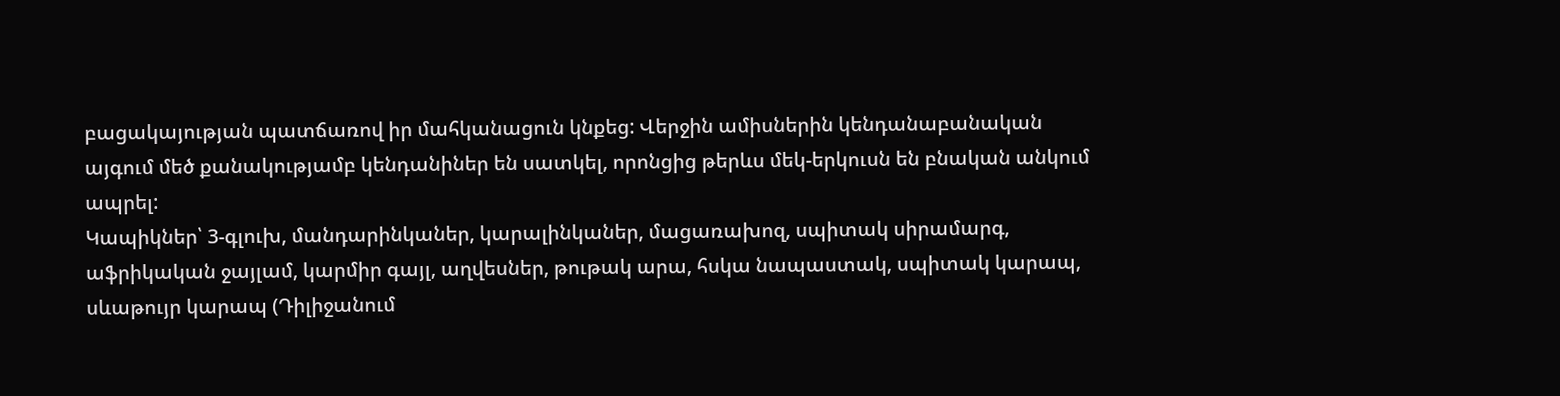բացակայության պատճառով իր մահկանացուն կնքեց: Վերջին ամիսներին կենդանաբանական այգում մեծ քանակությամբ կենդանիներ են սատկել, որոնցից թերևս մեկ-երկուսն են բնական անկում ապրել:
Կապիկներ՝ 3-գլուխ, մանդարինկաներ, կարալինկաներ, մացառախոզ, սպիտակ սիրամարգ, աֆրիկական ջայլամ, կարմիր գայլ, աղվեսներ, թութակ արա, հսկա նապաստակ, սպիտակ կարապ, սևաթույր կարապ (Դիլիջանում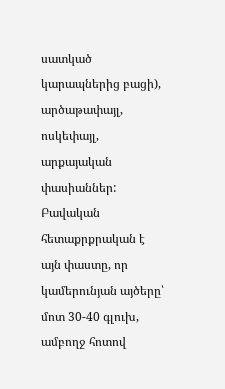սատկած կարապներից բացի), արծաթափայլ, ոսկեփայլ, արքայական փասիաններ: Բավական հետաքրքրական է այն փաստը, որ կամերունյան այծերը՝ մոտ 30-40 գլուխ, ամբողջ հոտով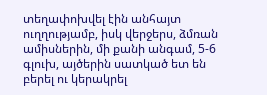տեղափոխվել էին անհայտ ուղղությամբ, իսկ վերջերս, ձմռան ամիսներին, մի քանի անգամ, 5-6 գլուխ, այծերին սատկած ետ են բերել ու կերակրել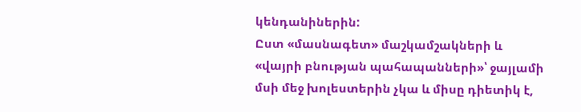կենդանիներին:
Ըստ «մասնագետ» մաշկամշակների և «վայրի բնության պահապանների»՝ ջայլամի մսի մեջ խոլեստերին չկա և միսը դիետիկ է,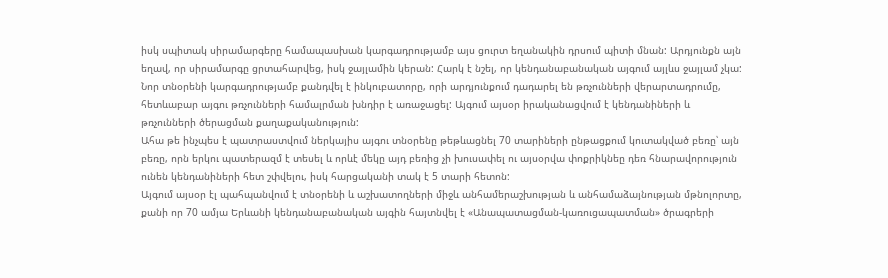իսկ սպիտակ սիրամարգերը համապասխան կարգադրությամբ այս ցուրտ եղանակին դրսում պիտի մնան: Արդյունքն այն եղավ, որ սիրամարգը ցրտահարվեց, իսկ ջայլամին կերան: Հարկ է նշել, որ կենդանաբանական այգում այլևս ջայլամ չկա:
Նոր տնօրենի կարգադրությամբ քանդվել է ինկուբատորը, որի արդյունքում դադարել են թռչունների վերարտադրումը, հետևաբար այգու թռչունների համալրման խնդիր է առաջացել: Այգում այսօր իրականացվում է կենդանիների և թռչունների ծերացման քաղաքականություն:
Ահա թե ինչպես է պատրաստվում ներկայիս այգու տնօրենը թեթևացնել 70 տարիների ընթացքում կուտակված բեռը՝ այն բեռը, որն երկու պատերազմ է տեսել և որևէ մեկը այդ բեռից չի խուսափել ու այսօրվա փոքրիկնեը դեռ հնարավորություն ունեն կենդանիների հետ շփվելու, իսկ հարցականի տակ է 5 տարի հետոն:
Այգում այսօր էլ պահպանվում է տնօրենի և աշխատողների միջև անհամերաշխության և անհամաձայնության մթնոլորտը, քանի որ 70 ամյա Երևանի կենդանաբանական այգին հայտնվել է «Անապատացման-կառուցապատման» ծրագրերի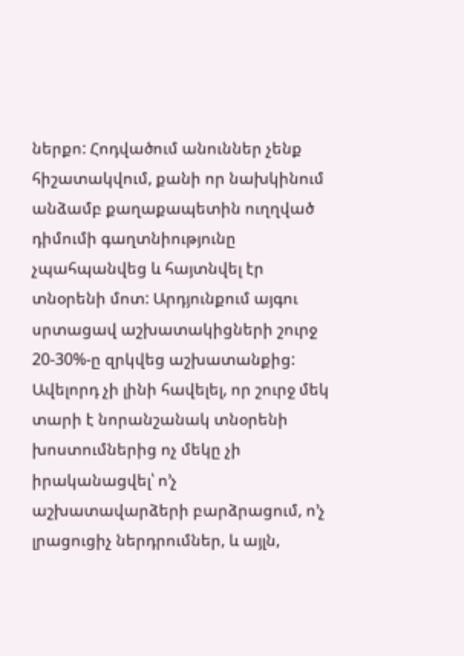ներքո: Հոդվածում անուններ չենք հիշատակվում, քանի որ նախկինում անձամբ քաղաքապետին ուղղված դիմումի գաղտնիությունը չպահպանվեց և հայտնվել էր տնօրենի մոտ: Արդյունքում այգու սրտացավ աշխատակիցների շուրջ 20-30%-ը զրկվեց աշխատանքից:
Ավելորդ չի լինի հավելել, որ շուրջ մեկ տարի է նորանշանակ տնօրենի խոստումներից ոչ մեկը չի իրականացվել՝ ո’չ աշխատավարձերի բարձրացում, ո’չ լրացուցիչ ներդրումներ, և այլն,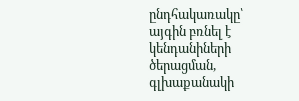ընդհակառակը՝ այգին բռնել է կենդանիների ծերացման, գլխաքանակի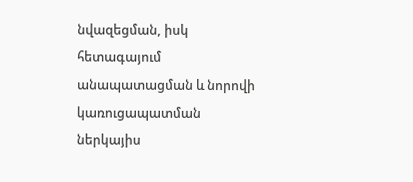նվազեցման, իսկ հետագայում անապատացման և նորովի կառուցապատման ներկայիս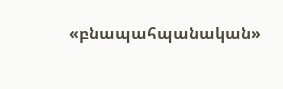«բնապահպանական»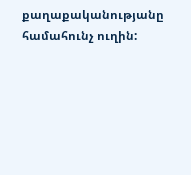քաղաքականությանը համահունչ ուղին: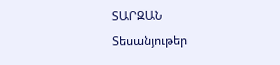ՏԱՐԶԱՆ
Տեսանյութեր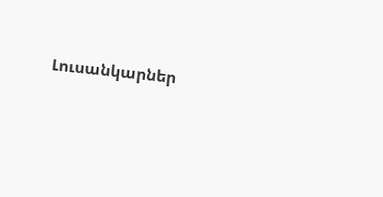Լուսանկարներ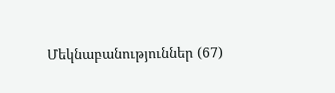Մեկնաբանություններ (67)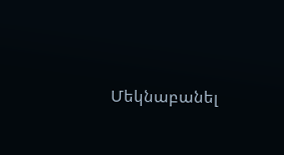Մեկնաբանել